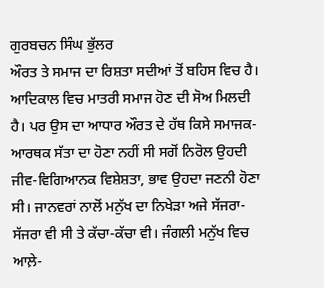ਗੁਰਬਚਨ ਸਿੰਘ ਭੁੱਲਰ
ਔਰਤ ਤੇ ਸਮਾਜ ਦਾ ਰਿਸ਼ਤਾ ਸਦੀਆਂ ਤੋਂ ਬਹਿਸ ਵਿਚ ਹੈ। ਆਦਿਕਾਲ ਵਿਚ ਮਾਤਰੀ ਸਮਾਜ ਹੋਣ ਦੀ ਸੋਅ ਮਿਲਦੀ ਹੈ। ਪਰ ਉਸ ਦਾ ਆਧਾਰ ਔਰਤ ਦੇ ਹੱਥ ਕਿਸੇ ਸਮਾਜਕ-ਆਰਥਕ ਸੱਤਾ ਦਾ ਹੋਣਾ ਨਹੀਂ ਸੀ ਸਗੋਂ ਨਿਰੋਲ ਉਹਦੀ ਜੀਵ-ਵਿਗਿਆਨਕ ਵਿਸ਼ੇਸ਼ਤਾ, ਭਾਵ ਉਹਦਾ ਜਣਨੀ ਹੋਣਾ ਸੀ। ਜਾਨਵਰਾਂ ਨਾਲੋਂ ਮਨੁੱਖ ਦਾ ਨਿਖੇੜਾ ਅਜੇ ਸੱਜਰਾ-ਸੱਜਰਾ ਵੀ ਸੀ ਤੇ ਕੱਚਾ-ਕੱਚਾ ਵੀ। ਜੰਗਲੀ ਮਨੁੱਖ ਵਿਚ ਆਲ਼ੇ-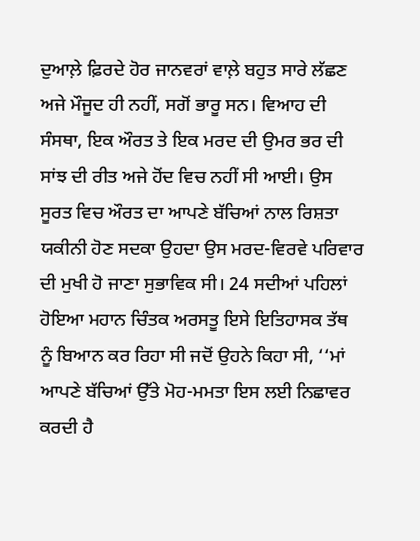ਦੁਆਲ਼ੇ ਫ਼ਿਰਦੇ ਹੋਰ ਜਾਨਵਰਾਂ ਵਾਲ਼ੇ ਬਹੁਤ ਸਾਰੇ ਲੱਛਣ ਅਜੇ ਮੌਜੂਦ ਹੀ ਨਹੀਂ, ਸਗੋਂ ਭਾਰੂ ਸਨ। ਵਿਆਹ ਦੀ ਸੰਸਥਾ, ਇਕ ਔਰਤ ਤੇ ਇਕ ਮਰਦ ਦੀ ਉਮਰ ਭਰ ਦੀ ਸਾਂਝ ਦੀ ਰੀਤ ਅਜੇ ਹੋਂਦ ਵਿਚ ਨਹੀਂ ਸੀ ਆਈ। ਉਸ ਸੂਰਤ ਵਿਚ ਔਰਤ ਦਾ ਆਪਣੇ ਬੱਚਿਆਂ ਨਾਲ ਰਿਸ਼ਤਾ ਯਕੀਨੀ ਹੋਣ ਸਦਕਾ ਉਹਦਾ ਉਸ ਮਰਦ-ਵਿਰਵੇ ਪਰਿਵਾਰ ਦੀ ਮੁਖੀ ਹੋ ਜਾਣਾ ਸੁਭਾਵਿਕ ਸੀ। 24 ਸਦੀਆਂ ਪਹਿਲਾਂ ਹੋਇਆ ਮਹਾਨ ਚਿੰਤਕ ਅਰਸਤੂ ਇਸੇ ਇਤਿਹਾਸਕ ਤੱਥ ਨੂੰ ਬਿਆਨ ਕਰ ਰਿਹਾ ਸੀ ਜਦੋਂ ਉਹਨੇ ਕਿਹਾ ਸੀ, ‘‘ਮਾਂ ਆਪਣੇ ਬੱਚਿਆਂ ਉੱਤੇ ਮੋਹ-ਮਮਤਾ ਇਸ ਲਈ ਨਿਛਾਵਰ ਕਰਦੀ ਹੈ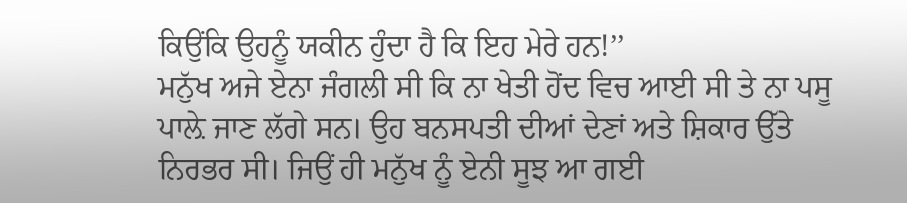ਕਿਉਂਕਿ ਉਹਨੂੰ ਯਕੀਨ ਹੁੰਦਾ ਹੈ ਕਿ ਇਹ ਮੇਰੇ ਹਨ!’’
ਮਨੁੱਖ ਅਜੇ ਏਨਾ ਜੰਗਲੀ ਸੀ ਕਿ ਨਾ ਖੇਤੀ ਹੋਂਦ ਵਿਚ ਆਈ ਸੀ ਤੇ ਨਾ ਪਸੂ ਪਾਲ਼ੇ ਜਾਣ ਲੱਗੇ ਸਨ। ਉਹ ਬਨਸਪਤੀ ਦੀਆਂ ਦੇਣਾਂ ਅਤੇ ਸ਼ਿਕਾਰ ਉੱਤੇ ਨਿਰਭਰ ਸੀ। ਜਿਉਂ ਹੀ ਮਨੁੱਖ ਨੂੰ ਏਨੀ ਸੂਝ ਆ ਗਈ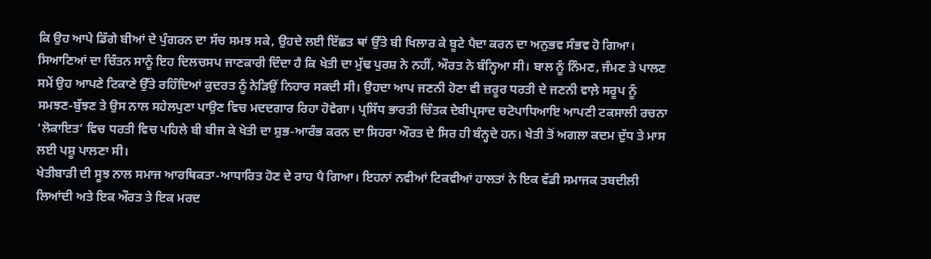ਕਿ ਉਹ ਆਪੇ ਡਿੱਗੇ ਬੀਆਂ ਦੇ ਪੁੰਗਰਨ ਦਾ ਸੱਚ ਸਮਝ ਸਕੇ, ਉਹਦੇ ਲਈ ਇੱਛਤ ਥਾਂ ਉੱਤੇ ਬੀ ਖਿਲਾਰ ਕੇ ਬੂਟੇ ਪੈਦਾ ਕਰਨ ਦਾ ਅਨੁਭਵ ਸੰਭਵ ਹੋ ਗਿਆ। ਸਿਆਣਿਆਂ ਦਾ ਚਿੰਤਨ ਸਾਨੂੰ ਇਹ ਦਿਲਚਸਪ ਜਾਣਕਾਰੀ ਦਿੰਦਾ ਹੈ ਕਿ ਖੇਤੀ ਦਾ ਮੁੱਢ ਪੁਰਸ਼ ਨੇ ਨਹੀਂ, ਔਰਤ ਨੇ ਬੰਨ੍ਹਿਆ ਸੀ। ਬਾਲ ਨੂੰ ਨਿੰਮਣ, ਜੰਮਣ ਤੇ ਪਾਲਣ ਸਮੇਂ ਉਹ ਆਪਣੇ ਟਿਕਾਣੇ ਉੱਤੇ ਰਹਿੰਦਿਆਂ ਕੁਦਰਤ ਨੂੰ ਨੇੜਿਉਂ ਨਿਹਾਰ ਸਕਦੀ ਸੀ। ਉਹਦਾ ਆਪ ਜਣਨੀ ਹੋਣਾ ਵੀ ਜ਼ਰੂਰ ਧਰਤੀ ਦੇ ਜਣਨੀ ਵਾਲ਼ੇ ਸਰੂਪ ਨੂੰ ਸਮਝਣ-ਬੁੱਝਣ ਤੇ ਉਸ ਨਾਲ ਸਹੇਲਪੁਣਾ ਪਾਉਣ ਵਿਚ ਮਦਦਗਾਰ ਰਿਹਾ ਹੋਵੇਗਾ। ਪ੍ਰਸਿੱਧ ਭਾਰਤੀ ਚਿੰਤਕ ਦੇਬੀਪ੍ਰਸਾਦ ਚਟੋਪਾਧਿਆਇ ਆਪਣੀ ਟਕਸਾਲੀ ਰਚਨਾ ‘ਲੋਕਾਇਤ’ ਵਿਚ ਧਰਤੀ ਵਿਚ ਪਹਿਲੇ ਬੀ ਬੀਜ ਕੇ ਖੇਤੀ ਦਾ ਸ਼ੁਭ-ਆਰੰਭ ਕਰਨ ਦਾ ਸਿਹਰਾ ਔਰਤ ਦੇ ਸਿਰ ਹੀ ਬੰਨ੍ਹਦੇ ਹਨ। ਖੇਤੀ ਤੋਂ ਅਗਲਾ ਕਦਮ ਦੁੱਧ ਤੇ ਮਾਸ ਲਈ ਪਸ਼ੂ ਪਾਲਣਾ ਸੀ।
ਖੇਤੀਬਾੜੀ ਦੀ ਸੂਝ ਨਾਲ ਸਮਾਜ ਆਰਥਿਕਤਾ-ਆਧਾਰਿਤ ਹੋਣ ਦੇ ਰਾਹ ਪੈ ਗਿਆ। ਇਹਨਾਂ ਨਵੀਆਂ ਟਿਕਵੀਆਂ ਹਾਲਤਾਂ ਨੇ ਇਕ ਵੱਡੀ ਸਮਾਜਕ ਤਬਦੀਲੀ ਲਿਆਂਦੀ ਅਤੇ ਇਕ ਔਰਤ ਤੇ ਇਕ ਮਰਦ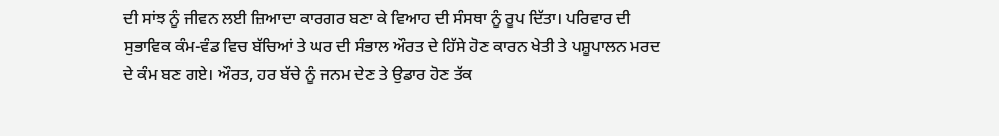ਦੀ ਸਾਂਝ ਨੂੰ ਜੀਵਨ ਲਈ ਜ਼ਿਆਦਾ ਕਾਰਗਰ ਬਣਾ ਕੇ ਵਿਆਹ ਦੀ ਸੰਸਥਾ ਨੂੰ ਰੂਪ ਦਿੱਤਾ। ਪਰਿਵਾਰ ਦੀ ਸੁਭਾਵਿਕ ਕੰਮ-ਵੰਡ ਵਿਚ ਬੱਚਿਆਂ ਤੇ ਘਰ ਦੀ ਸੰਭਾਲ ਔਰਤ ਦੇ ਹਿੱਸੇ ਹੋਣ ਕਾਰਨ ਖੇਤੀ ਤੇ ਪਸ਼ੂਪਾਲਨ ਮਰਦ ਦੇ ਕੰਮ ਬਣ ਗਏ। ਔਰਤ, ਹਰ ਬੱਚੇ ਨੂੰ ਜਨਮ ਦੇਣ ਤੇ ਉਡਾਰ ਹੋਣ ਤੱਕ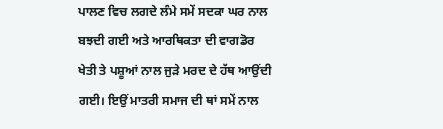ਪਾਲਣ ਵਿਚ ਲਗਦੇ ਲੰਮੇ ਸਮੇਂ ਸਦਕਾ ਘਰ ਨਾਲ ਬਝਦੀ ਗਈ ਅਤੇ ਆਰਥਿਕਤਾ ਦੀ ਵਾਗਡੋਰ ਖੇਤੀ ਤੇ ਪਸ਼ੂਆਂ ਨਾਲ ਜੁੜੇ ਮਰਦ ਦੇ ਹੱਥ ਆਉਂਦੀ ਗਈ। ਇਉਂ ਮਾਤਰੀ ਸਮਾਜ ਦੀ ਥਾਂ ਸਮੇਂ ਨਾਲ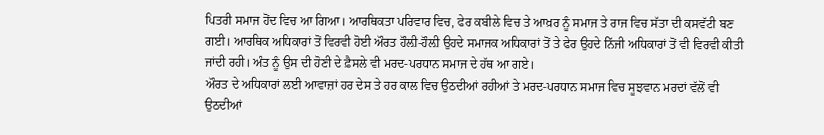ਪਿਤਰੀ ਸਮਾਜ ਹੋਂਦ ਵਿਚ ਆ ਗਿਆ। ਆਰਥਿਕਤਾ ਪਰਿਵਾਰ ਵਿਚ, ਫੇਰ ਕਬੀਲੇ ਵਿਚ ਤੇ ਆਖ਼ਰ ਨੂੰ ਸਮਾਜ ਤੇ ਰਾਜ ਵਿਚ ਸੱਤਾ ਦੀ ਕਸਵੱਟੀ ਬਣ ਗਈ। ਆਰਥਿਕ ਅਧਿਕਾਰਾਂ ਤੋਂ ਵਿਰਵੀ ਹੋਈ ਔਰਤ ਹੌਲ਼ੀ-ਹੌਲ਼ੀ ਉਹਦੇ ਸਮਾਜਕ ਅਧਿਕਾਰਾਂ ਤੋਂ ਤੇ ਫੇਰ ਉਹਦੇ ਨਿੱਜੀ ਅਧਿਕਾਰਾਂ ਤੋਂ ਵੀ ਵਿਰਵੀ ਕੀਤੀ ਜਾਂਦੀ ਰਹੀ। ਅੰਤ ਨੂੰ ਉਸ ਦੀ ਹੋਣੀ ਦੇ ਫ਼ੈਸਲੇ ਵੀ ਮਰਦ-ਪਰਧਾਨ ਸਮਾਜ ਦੇ ਹੱਥ ਆ ਗਏ।
ਔਰਤ ਦੇ ਅਧਿਕਾਰਾਂ ਲਈ ਆਵਾਜ਼ਾਂ ਹਰ ਦੇਸ ਤੇ ਹਰ ਕਾਲ ਵਿਚ ਉਠਦੀਆਂ ਰਹੀਆਂ ਤੇ ਮਰਦ-ਪਰਧਾਨ ਸਮਾਜ ਵਿਚ ਸੂਝਵਾਨ ਮਰਦਾਂ ਵੱਲੋਂ ਵੀ ਉਠਦੀਆਂ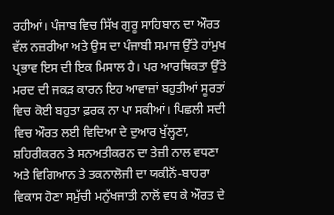ਰਹੀਆਂ। ਪੰਜਾਬ ਵਿਚ ਸਿੱਖ ਗੁਰੂ ਸਾਹਿਬਾਨ ਦਾ ਔਰਤ ਵੱਲ ਨਜ਼ਰੀਆ ਅਤੇ ਉਸ ਦਾ ਪੰਜਾਬੀ ਸਮਾਜ ਉੱਤੇ ਹਾਂਮੁਖ ਪ੍ਰਭਾਵ ਇਸ ਦੀ ਇਕ ਮਿਸਾਲ ਹੈ। ਪਰ ਆਰਥਿਕਤਾ ਉੱਤੇ ਮਰਦ ਦੀ ਜਕੜ ਕਾਰਨ ਇਹ ਆਵਾਜ਼ਾਂ ਬਹੁਤੀਆਂ ਸੂਰਤਾਂ ਵਿਚ ਕੋਈ ਬਹੁਤਾ ਫ਼ਰਕ ਨਾ ਪਾ ਸਕੀਆਂ। ਪਿਛਲੀ ਸਦੀ ਵਿਚ ਔਰਤ ਲਈ ਵਿਦਿਆ ਦੇ ਦੁਆਰ ਖੁੱਲ੍ਹਣਾ, ਸ਼ਹਿਰੀਕਰਨ ਤੇ ਸਨਅਤੀਕਰਨ ਦਾ ਤੇਜ਼ੀ ਨਾਲ ਵਧਣਾ ਅਤੇ ਵਿਗਿਆਨ ਤੇ ਤਕਨਾਲੋਜੀ ਦਾ ਯਕੀਨੋਂ-ਬਾਹਰਾ ਵਿਕਾਸ ਹੋਣਾ ਸਮੁੱਚੀ ਮਨੁੱਖਜਾਤੀ ਨਾਲੋਂ ਵਧ ਕੇ ਔਰਤ ਦੇ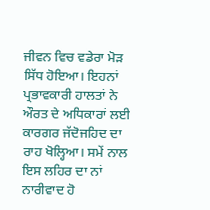ਜੀਵਨ ਵਿਚ ਵਡੇਰਾ ਮੋੜ ਸਿੱਧ ਹੋਇਆ। ਇਹਨਾਂ ਪ੍ਰਭਾਵਕਾਰੀ ਹਾਲਤਾਂ ਨੇ ਔਰਤ ਦੇ ਅਧਿਕਾਰਾਂ ਲਈ ਕਾਰਗਰ ਜੱਦੋਜਹਿਦ ਦਾ ਰਾਹ ਖੋਲ੍ਹਿਆ। ਸਮੇਂ ਨਾਲ ਇਸ ਲਹਿਰ ਦਾ ਨਾਂ ਨਾਰੀਵਾਦ ਹੋ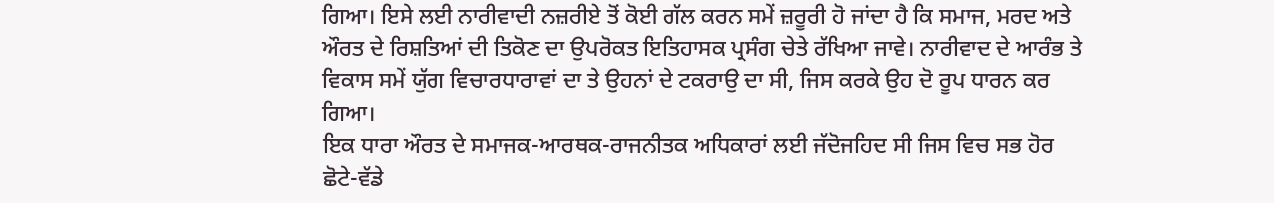ਗਿਆ। ਇਸੇ ਲਈ ਨਾਰੀਵਾਦੀ ਨਜ਼ਰੀਏ ਤੋਂ ਕੋਈ ਗੱਲ ਕਰਨ ਸਮੇਂ ਜ਼ਰੂਰੀ ਹੋ ਜਾਂਦਾ ਹੈ ਕਿ ਸਮਾਜ, ਮਰਦ ਅਤੇ ਔਰਤ ਦੇ ਰਿਸ਼ਤਿਆਂ ਦੀ ਤਿਕੋਣ ਦਾ ਉਪਰੋਕਤ ਇਤਿਹਾਸਕ ਪ੍ਰਸੰਗ ਚੇਤੇ ਰੱਖਿਆ ਜਾਵੇ। ਨਾਰੀਵਾਦ ਦੇ ਆਰੰਭ ਤੇ ਵਿਕਾਸ ਸਮੇਂ ਯੁੱਗ ਵਿਚਾਰਧਾਰਾਵਾਂ ਦਾ ਤੇ ਉਹਨਾਂ ਦੇ ਟਕਰਾਉ ਦਾ ਸੀ, ਜਿਸ ਕਰਕੇ ਉਹ ਦੋ ਰੂਪ ਧਾਰਨ ਕਰ ਗਿਆ।
ਇਕ ਧਾਰਾ ਔਰਤ ਦੇ ਸਮਾਜਕ-ਆਰਥਕ-ਰਾਜਨੀਤਕ ਅਧਿਕਾਰਾਂ ਲਈ ਜੱਦੋਜਹਿਦ ਸੀ ਜਿਸ ਵਿਚ ਸਭ ਹੋਰ ਛੋਟੇ-ਵੱਡੇ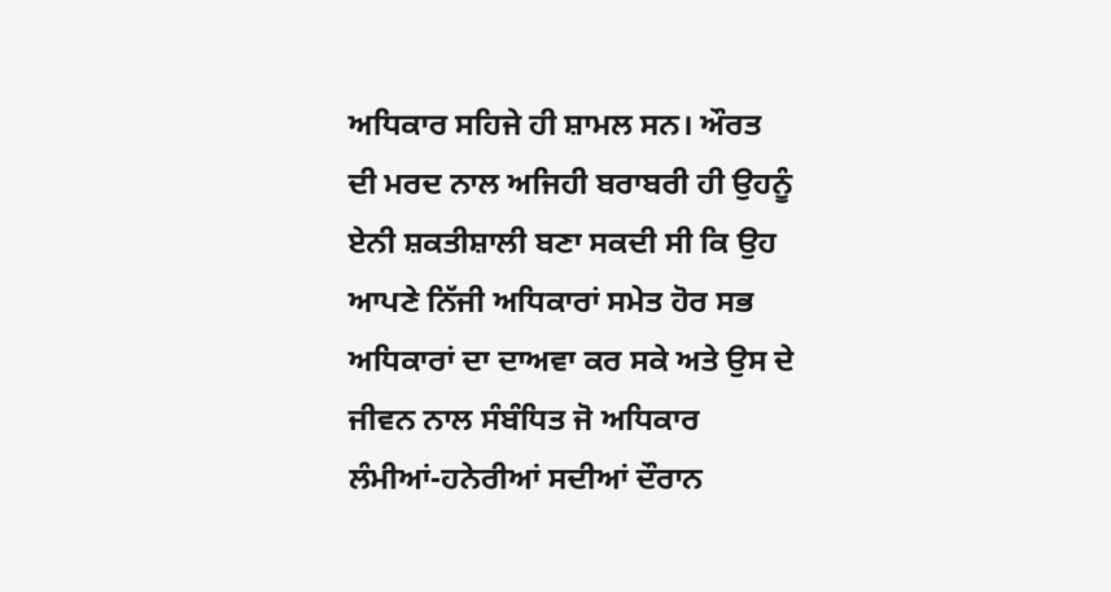ਅਧਿਕਾਰ ਸਹਿਜੇ ਹੀ ਸ਼ਾਮਲ ਸਨ। ਔਰਤ ਦੀ ਮਰਦ ਨਾਲ ਅਜਿਹੀ ਬਰਾਬਰੀ ਹੀ ਉਹਨੂੰ ਏਨੀ ਸ਼ਕਤੀਸ਼ਾਲੀ ਬਣਾ ਸਕਦੀ ਸੀ ਕਿ ਉਹ ਆਪਣੇ ਨਿੱਜੀ ਅਧਿਕਾਰਾਂ ਸਮੇਤ ਹੋਰ ਸਭ ਅਧਿਕਾਰਾਂ ਦਾ ਦਾਅਵਾ ਕਰ ਸਕੇ ਅਤੇ ਉਸ ਦੇ ਜੀਵਨ ਨਾਲ ਸੰਬੰਧਿਤ ਜੋ ਅਧਿਕਾਰ ਲੰਮੀਆਂ-ਹਨੇਰੀਆਂ ਸਦੀਆਂ ਦੌਰਾਨ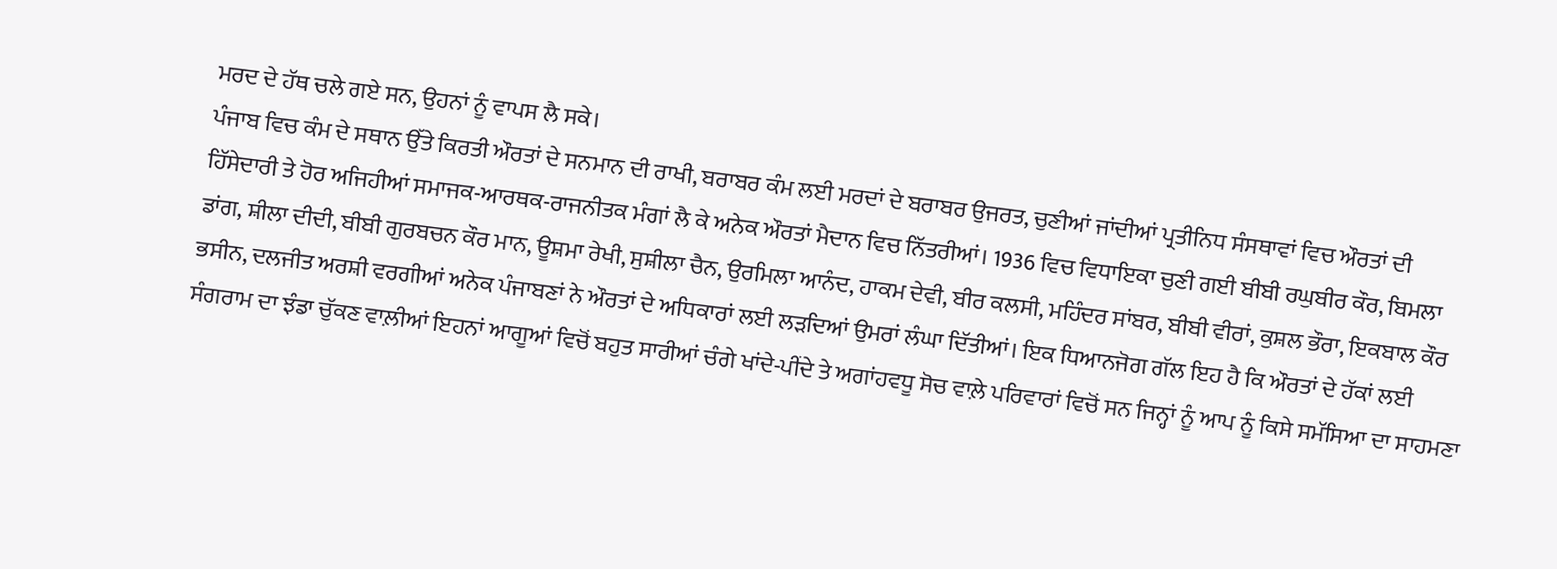ਮਰਦ ਦੇ ਹੱਥ ਚਲੇ ਗਏ ਸਨ, ਉਹਨਾਂ ਨੂੰ ਵਾਪਸ ਲੈ ਸਕੇ।
ਪੰਜਾਬ ਵਿਚ ਕੰਮ ਦੇ ਸਥਾਨ ਉੱਤੇ ਕਿਰਤੀ ਔਰਤਾਂ ਦੇ ਸਨਮਾਨ ਦੀ ਰਾਖੀ, ਬਰਾਬਰ ਕੰਮ ਲਈ ਮਰਦਾਂ ਦੇ ਬਰਾਬਰ ਉਜਰਤ, ਚੁਣੀਆਂ ਜਾਂਦੀਆਂ ਪ੍ਰਤੀਨਿਧ ਸੰਸਥਾਵਾਂ ਵਿਚ ਔਰਤਾਂ ਦੀ ਹਿੱਸੇਦਾਰੀ ਤੇ ਹੋਰ ਅਜਿਹੀਆਂ ਸਮਾਜਕ-ਆਰਥਕ-ਰਾਜਨੀਤਕ ਮੰਗਾਂ ਲੈ ਕੇ ਅਨੇਕ ਔਰਤਾਂ ਮੈਦਾਨ ਵਿਚ ਨਿੱਤਰੀਆਂ। 1936 ਵਿਚ ਵਿਧਾਇਕਾ ਚੁਣੀ ਗਈ ਬੀਬੀ ਰਘੁਬੀਰ ਕੌਰ, ਬਿਮਲਾ ਡਾਂਗ, ਸ਼ੀਲਾ ਦੀਦੀ, ਬੀਬੀ ਗੁਰਬਚਨ ਕੌਰ ਮਾਨ, ਊਸ਼ਮਾ ਰੇਖੀ, ਸੁਸ਼ੀਲਾ ਚੈਨ, ਉਰਮਿਲਾ ਆਨੰਦ, ਹਾਕਮ ਦੇਵੀ, ਬੀਰ ਕਲਸੀ, ਮਹਿੰਦਰ ਸਾਂਬਰ, ਬੀਬੀ ਵੀਰਾਂ, ਕੁਸ਼ਲ ਭੌਰਾ, ਇਕਬਾਲ ਕੌਰ ਭਸੀਨ, ਦਲਜੀਤ ਅਰਸ਼ੀ ਵਰਗੀਆਂ ਅਨੇਕ ਪੰਜਾਬਣਾਂ ਨੇ ਔਰਤਾਂ ਦੇ ਅਧਿਕਾਰਾਂ ਲਈ ਲੜਦਿਆਂ ਉਮਰਾਂ ਲੰਘਾ ਦਿੱਤੀਆਂ। ਇਕ ਧਿਆਨਜੋਗ ਗੱਲ ਇਹ ਹੈ ਕਿ ਔਰਤਾਂ ਦੇ ਹੱਕਾਂ ਲਈ ਸੰਗਰਾਮ ਦਾ ਝੰਡਾ ਚੁੱਕਣ ਵਾਲ਼ੀਆਂ ਇਹਨਾਂ ਆਗੂਆਂ ਵਿਚੋਂ ਬਹੁਤ ਸਾਰੀਆਂ ਚੰਗੇ ਖਾਂਦੇ-ਪੀਂਦੇ ਤੇ ਅਗਾਂਹਵਧੂ ਸੋਚ ਵਾਲ਼ੇ ਪਰਿਵਾਰਾਂ ਵਿਚੋਂ ਸਨ ਜਿਨ੍ਹਾਂ ਨੂੰ ਆਪ ਨੂੰ ਕਿਸੇ ਸਮੱਸਿਆ ਦਾ ਸਾਹਮਣਾ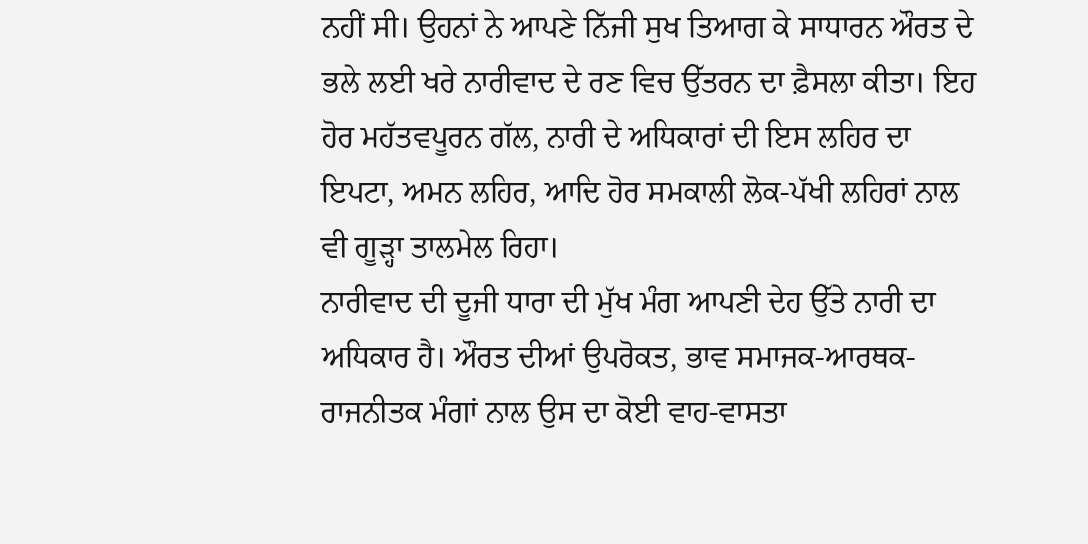ਨਹੀਂ ਸੀ। ਉਹਨਾਂ ਨੇ ਆਪਣੇ ਨਿੱਜੀ ਸੁਖ ਤਿਆਗ ਕੇ ਸਾਧਾਰਨ ਔਰਤ ਦੇ ਭਲੇ ਲਈ ਖਰੇ ਨਾਰੀਵਾਦ ਦੇ ਰਣ ਵਿਚ ਉੱਤਰਨ ਦਾ ਫ਼ੈਸਲਾ ਕੀਤਾ। ਇਹ ਹੋਰ ਮਹੱਤਵਪੂਰਨ ਗੱਲ, ਨਾਰੀ ਦੇ ਅਧਿਕਾਰਾਂ ਦੀ ਇਸ ਲਹਿਰ ਦਾ ਇਪਟਾ, ਅਮਨ ਲਹਿਰ, ਆਦਿ ਹੋਰ ਸਮਕਾਲੀ ਲੋਕ-ਪੱਖੀ ਲਹਿਰਾਂ ਨਾਲ ਵੀ ਗੂੜ੍ਹਾ ਤਾਲਮੇਲ ਰਿਹਾ।
ਨਾਰੀਵਾਦ ਦੀ ਦੂਜੀ ਧਾਰਾ ਦੀ ਮੁੱਖ ਮੰਗ ਆਪਣੀ ਦੇਹ ਉੱਤੇ ਨਾਰੀ ਦਾ ਅਧਿਕਾਰ ਹੈ। ਔਰਤ ਦੀਆਂ ਉਪਰੋਕਤ, ਭਾਵ ਸਮਾਜਕ-ਆਰਥਕ-ਰਾਜਨੀਤਕ ਮੰਗਾਂ ਨਾਲ ਉਸ ਦਾ ਕੋਈ ਵਾਹ-ਵਾਸਤਾ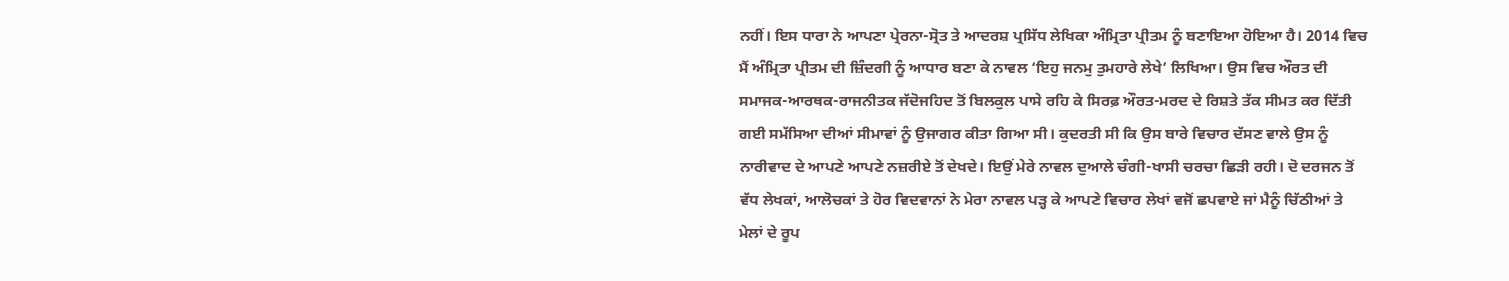ਨਹੀਂ। ਇਸ ਧਾਰਾ ਨੇ ਆਪਣਾ ਪ੍ਰੇਰਨਾ-ਸ੍ਰੋਤ ਤੇ ਆਦਰਸ਼ ਪ੍ਰਸਿੱਧ ਲੇਖਿਕਾ ਅੰਮ੍ਰਿਤਾ ਪ੍ਰੀਤਮ ਨੂੰ ਬਣਾਇਆ ਹੋਇਆ ਹੈ। 2014 ਵਿਚ ਮੈਂ ਅੰਮ੍ਰਿਤਾ ਪ੍ਰੀਤਮ ਦੀ ਜ਼ਿੰਦਗੀ ਨੂੰ ਆਧਾਰ ਬਣਾ ਕੇ ਨਾਵਲ ‘ਇਹੁ ਜਨਮੁ ਤੁਮਹਾਰੇ ਲੇਖੇ’ ਲਿਖਿਆ। ਉਸ ਵਿਚ ਔਰਤ ਦੀ ਸਮਾਜਕ-ਆਰਥਕ-ਰਾਜਨੀਤਕ ਜੱਦੋਜਹਿਦ ਤੋਂ ਬਿਲਕੁਲ ਪਾਸੇ ਰਹਿ ਕੇ ਸਿਰਫ਼ ਔਰਤ-ਮਰਦ ਦੇ ਰਿਸ਼ਤੇ ਤੱਕ ਸੀਮਤ ਕਰ ਦਿੱਤੀ ਗਈ ਸਮੱਸਿਆ ਦੀਆਂ ਸੀਮਾਵਾਂ ਨੂੰ ਉਜਾਗਰ ਕੀਤਾ ਗਿਆ ਸੀ। ਕੁਦਰਤੀ ਸੀ ਕਿ ਉਸ ਬਾਰੇ ਵਿਚਾਰ ਦੱਸਣ ਵਾਲੇ ਉਸ ਨੂੰ ਨਾਰੀਵਾਦ ਦੇ ਆਪਣੇ ਆਪਣੇ ਨਜ਼ਰੀਏ ਤੋਂ ਦੇਖਦੇ। ਇਉਂ ਮੇਰੇ ਨਾਵਲ ਦੁਆਲੇ ਚੰਗੀ-ਖਾਸੀ ਚਰਚਾ ਛਿੜੀ ਰਹੀ। ਦੋ ਦਰਜਨ ਤੋਂ ਵੱਧ ਲੇਖਕਾਂ, ਆਲੋਚਕਾਂ ਤੇ ਹੋਰ ਵਿਦਵਾਨਾਂ ਨੇ ਮੇਰਾ ਨਾਵਲ ਪੜ੍ਹ ਕੇ ਆਪਣੇ ਵਿਚਾਰ ਲੇਖਾਂ ਵਜੋਂ ਛਪਵਾਏ ਜਾਂ ਮੈਨੂੰ ਚਿੱਠੀਆਂ ਤੇ ਮੇਲਾਂ ਦੇ ਰੂਪ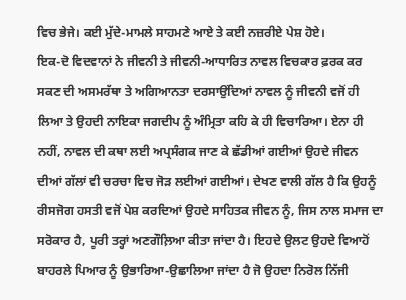ਵਿਚ ਭੇਜੇ। ਕਈ ਮੁੱਦੇ-ਮਾਮਲੇ ਸਾਹਮਣੇ ਆਏ ਤੇ ਕਈ ਨਜ਼ਰੀਏ ਪੇਸ਼ ਹੋਏ।
ਇਕ-ਦੋ ਵਿਦਵਾਨਾਂ ਨੇ ਜੀਵਨੀ ਤੇ ਜੀਵਨੀ-ਆਧਾਰਿਤ ਨਾਵਲ ਵਿਚਕਾਰ ਫ਼ਰਕ ਕਰ ਸਕਣ ਦੀ ਅਸਮਰੱਥਾ ਤੇ ਅਗਿਆਨਤਾ ਦਰਸਾਉਂਦਿਆਂ ਨਾਵਲ ਨੂੰ ਜੀਵਨੀ ਵਜੋਂ ਹੀ ਲਿਆ ਤੇ ਉਹਦੀ ਨਾਇਕਾ ਜਗਦੀਪ ਨੂੰ ਅੰਮ੍ਰਿਤਾ ਕਹਿ ਕੇ ਹੀ ਵਿਚਾਰਿਆ। ਏਨਾ ਹੀ ਨਹੀਂ, ਨਾਵਲ ਦੀ ਕਥਾ ਲਈ ਅਪ੍ਰਸੰਗਕ ਜਾਣ ਕੇ ਛੱਡੀਆਂ ਗਈਆਂ ਉਹਦੇ ਜੀਵਨ ਦੀਆਂ ਗੱਲਾਂ ਵੀ ਚਰਚਾ ਵਿਚ ਜੋੜ ਲਈਆਂ ਗਈਆਂ। ਦੇਖਣ ਵਾਲੀ ਗੱਲ ਹੈ ਕਿ ਉਹਨੂੰ ਰੀਸਜੋਗ ਹਸਤੀ ਵਜੋਂ ਪੇਸ਼ ਕਰਦਿਆਂ ਉਹਦੇ ਸਾਹਿਤਕ ਜੀਵਨ ਨੂੰ, ਜਿਸ ਨਾਲ ਸਮਾਜ ਦਾ ਸਰੋਕਾਰ ਹੈ, ਪੂਰੀ ਤਰ੍ਹਾਂ ਅਣਗੌਲ਼ਿਆ ਕੀਤਾ ਜਾਂਦਾ ਹੈ। ਇਹਦੇ ਉਲਟ ਉਹਦੇ ਵਿਆਹੋਂ ਬਾਹਰਲੇ ਪਿਆਰ ਨੂੰ ਉਭਾਰਿਆ-ਉਛਾਲਿਆ ਜਾਂਦਾ ਹੈ ਜੋ ਉਹਦਾ ਨਿਰੋਲ ਨਿੱਜੀ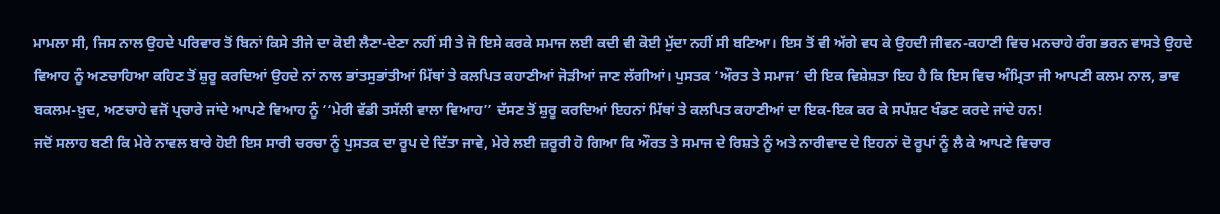ਮਾਮਲਾ ਸੀ, ਜਿਸ ਨਾਲ ਉਹਦੇ ਪਰਿਵਾਰ ਤੋਂ ਬਿਨਾਂ ਕਿਸੇ ਤੀਜੇ ਦਾ ਕੋਈ ਲੈਣਾ-ਦੇਣਾ ਨਹੀਂ ਸੀ ਤੇ ਜੋ ਇਸੇ ਕਰਕੇ ਸਮਾਜ ਲਈ ਕਦੀ ਵੀ ਕੋਈ ਮੁੱਦਾ ਨਹੀਂ ਸੀ ਬਣਿਆ। ਇਸ ਤੋਂ ਵੀ ਅੱਗੇ ਵਧ ਕੇ ਉਹਦੀ ਜੀਵਨ-ਕਹਾਣੀ ਵਿਚ ਮਨਚਾਹੇ ਰੰਗ ਭਰਨ ਵਾਸਤੇ ਉਹਦੇ ਵਿਆਹ ਨੂੰ ਅਣਚਾਹਿਆ ਕਹਿਣ ਤੋਂ ਸ਼ੁਰੂ ਕਰਦਿਆਂ ਉਹਦੇ ਨਾਂ ਨਾਲ ਭਾਂਤਸੁਭਾਂਤੀਆਂ ਮਿੱਥਾਂ ਤੇ ਕਲਪਿਤ ਕਹਾਣੀਆਂ ਜੋੜੀਆਂ ਜਾਣ ਲੱਗੀਆਂ। ਪੁਸਤਕ ‘ਔਰਤ ਤੇ ਸਮਾਜ’ ਦੀ ਇਕ ਵਿਸ਼ੇਸ਼ਤਾ ਇਹ ਹੈ ਕਿ ਇਸ ਵਿਚ ਅੰਮ੍ਰਿਤਾ ਜੀ ਆਪਣੀ ਕਲਮ ਨਾਲ, ਭਾਵ ਬਕਲਮ-ਖ਼ੁਦ, ਅਣਚਾਹੇ ਵਜੋਂ ਪ੍ਰਚਾਰੇ ਜਾਂਦੇ ਆਪਣੇ ਵਿਆਹ ਨੂੰ ‘‘ਮੇਰੀ ਵੱਡੀ ਤਸੱਲੀ ਵਾਲਾ ਵਿਆਹ’’ ਦੱਸਣ ਤੋਂ ਸ਼ੁਰੂ ਕਰਦਿਆਂ ਇਹਨਾਂ ਮਿੱਥਾਂ ਤੇ ਕਲਪਿਤ ਕਹਾਣੀਆਂ ਦਾ ਇਕ-ਇਕ ਕਰ ਕੇ ਸਪੱਸ਼ਟ ਖੰਡਣ ਕਰਦੇ ਜਾਂਦੇ ਹਨ!
ਜਦੋਂ ਸਲਾਹ ਬਣੀ ਕਿ ਮੇਰੇ ਨਾਵਲ ਬਾਰੇ ਹੋਈ ਇਸ ਸਾਰੀ ਚਰਚਾ ਨੂੰ ਪੁਸਤਕ ਦਾ ਰੂਪ ਦੇ ਦਿੱਤਾ ਜਾਵੇ, ਮੇਰੇ ਲਈ ਜ਼ਰੂਰੀ ਹੋ ਗਿਆ ਕਿ ਔਰਤ ਤੇ ਸਮਾਜ ਦੇ ਰਿਸ਼ਤੇ ਨੂੰ ਅਤੇ ਨਾਰੀਵਾਦ ਦੇ ਇਹਨਾਂ ਦੋ ਰੂਪਾਂ ਨੂੰ ਲੈ ਕੇ ਆਪਣੇ ਵਿਚਾਰ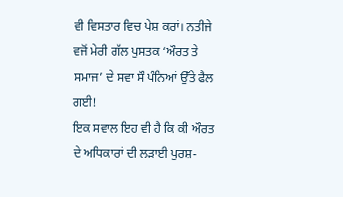ਵੀ ਵਿਸਤਾਰ ਵਿਚ ਪੇਸ਼ ਕਰਾਂ। ਨਤੀਜੇ ਵਜੋਂ ਮੇਰੀ ਗੱਲ ਪੁਸਤਕ ‘ਔਰਤ ਤੇ ਸਮਾਜ’ ਦੇ ਸਵਾ ਸੌ ਪੰਨਿਆਂ ਉੱਤੇ ਫੈਲ ਗਈ!
ਇਕ ਸਵਾਲ ਇਹ ਵੀ ਹੈ ਕਿ ਕੀ ਔਰਤ ਦੇ ਅਧਿਕਾਰਾਂ ਦੀ ਲੜਾਈ ਪੁਰਸ਼-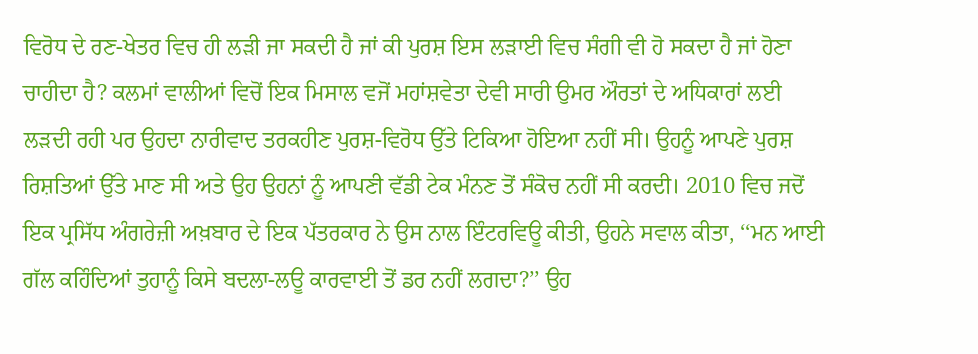ਵਿਰੋਧ ਦੇ ਰਣ-ਖੇਤਰ ਵਿਚ ਹੀ ਲੜੀ ਜਾ ਸਕਦੀ ਹੈ ਜਾਂ ਕੀ ਪੁਰਸ਼ ਇਸ ਲੜਾਈ ਵਿਚ ਸੰਗੀ ਵੀ ਹੋ ਸਕਦਾ ਹੈ ਜਾਂ ਹੋਣਾ ਚਾਹੀਦਾ ਹੈ? ਕਲਮਾਂ ਵਾਲੀਆਂ ਵਿਚੋਂ ਇਕ ਮਿਸਾਲ ਵਜੋਂ ਮਹਾਂਸ਼ਵੇਤਾ ਦੇਵੀ ਸਾਰੀ ਉਮਰ ਔਰਤਾਂ ਦੇ ਅਧਿਕਾਰਾਂ ਲਈ ਲੜਦੀ ਰਹੀ ਪਰ ਉਹਦਾ ਨਾਰੀਵਾਦ ਤਰਕਹੀਣ ਪੁਰਸ਼-ਵਿਰੋਧ ਉੱਤੇ ਟਿਕਿਆ ਹੋਇਆ ਨਹੀਂ ਸੀ। ਉਹਨੂੰ ਆਪਣੇ ਪੁਰਸ਼ ਰਿਸ਼ਤਿਆਂ ਉੱਤੇ ਮਾਣ ਸੀ ਅਤੇ ਉਹ ਉਹਨਾਂ ਨੂੰ ਆਪਣੀ ਵੱਡੀ ਟੇਕ ਮੰਨਣ ਤੋਂ ਸੰਕੋਚ ਨਹੀਂ ਸੀ ਕਰਦੀ। 2010 ਵਿਚ ਜਦੋਂ ਇਕ ਪ੍ਰਸਿੱਧ ਅੰਗਰੇਜ਼ੀ ਅਖ਼ਬਾਰ ਦੇ ਇਕ ਪੱਤਰਕਾਰ ਨੇ ਉਸ ਨਾਲ ਇੰਟਰਵਿਊ ਕੀਤੀ, ਉਹਨੇ ਸਵਾਲ ਕੀਤਾ, ‘‘ਮਨ ਆਈ ਗੱਲ ਕਹਿੰਦਿਆਂ ਤੁਹਾਨੂੰ ਕਿਸੇ ਬਦਲਾ-ਲਊ ਕਾਰਵਾਈ ਤੋਂ ਡਰ ਨਹੀਂ ਲਗਦਾ?’’ ਉਹ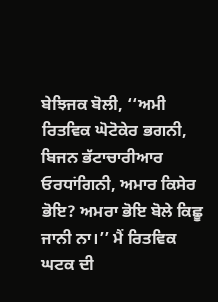ਬੇਝਿਜਕ ਬੋਲੀ, ‘‘ਅਮੀ ਰਿਤਵਿਕ ਘੋਟੋਕੇਰ ਭਗਨੀ, ਬਿਜਨ ਭੱਟਾਚਾਰੀਆਰ ਓਰਧਾਂਗਿਨੀ, ਅਮਾਰ ਕਿਸੇਰ ਭੋਇ? ਅਮਰਾ ਭੋਇ ਬੋਲੇ ਕਿਛੂ ਜਾਨੀ ਨਾ।’’ ਮੈਂ ਰਿਤਵਿਕ ਘਟਕ ਦੀ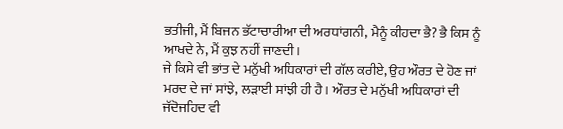ਭਤੀਜੀ, ਮੈਂ ਬਿਜਨ ਭੱਟਾਚਾਰੀਆ ਦੀ ਅਰਧਾਂਗਨੀ, ਮੈਨੂੰ ਕੀਹਦਾ ਭੈ? ਭੈ ਕਿਸ ਨੂੰ ਆਖਦੇ ਨੇ, ਮੈਂ ਕੁਝ ਨਹੀਂ ਜਾਣਦੀ।
ਜੇ ਕਿਸੇ ਵੀ ਭਾਂਤ ਦੇ ਮਨੁੱਖੀ ਅਧਿਕਾਰਾਂ ਦੀ ਗੱਲ ਕਰੀਏ, ਉਹ ਔਰਤ ਦੇ ਹੋਣ ਜਾਂ ਮਰਦ ਦੇ ਜਾਂ ਸਾਂਝੇ, ਲੜਾਈ ਸਾਂਝੀ ਹੀ ਹੈ। ਔਰਤ ਦੇ ਮਨੁੱਖੀ ਅਧਿਕਾਰਾਂ ਦੀ ਜੱਦੋਜਹਿਦ ਵੀ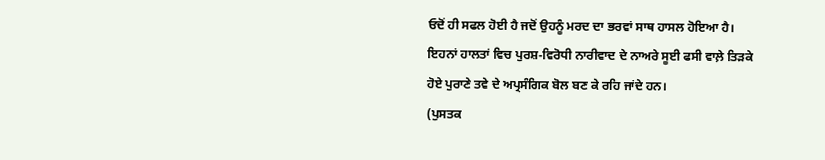ਓਦੋਂ ਹੀ ਸਫਲ ਹੋਈ ਹੈ ਜਦੋਂ ਉਹਨੂੰ ਮਰਦ ਦਾ ਭਰਵਾਂ ਸਾਥ ਹਾਸਲ ਹੋਇਆ ਹੈ। ਇਹਨਾਂ ਹਾਲਤਾਂ ਵਿਚ ਪੁਰਸ਼-ਵਿਰੋਧੀ ਨਾਰੀਵਾਦ ਦੇ ਨਾਅਰੇ ਸੂਈ ਫਸੀ ਵਾਲ਼ੇ ਤਿੜਕੇ ਹੋਏ ਪੁਰਾਣੇ ਤਵੇ ਦੇ ਅਪ੍ਰਸੰਗਿਕ ਬੋਲ ਬਣ ਕੇ ਰਹਿ ਜਾਂਦੇ ਹਨ।
(ਪੁਸਤਕ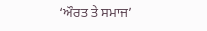‘ਔਰਤ ਤੇ ਸਮਾਜ’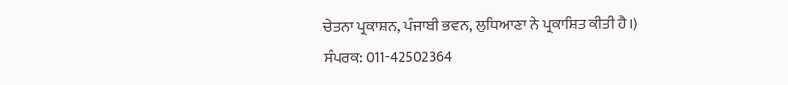ਚੇਤਨਾ ਪ੍ਰਕਾਸ਼ਨ, ਪੰਜਾਬੀ ਭਵਨ, ਲੁਧਿਆਣਾ ਨੇ ਪ੍ਰਕਾਸ਼ਿਤ ਕੀਤੀ ਹੈ।)
ਸੰਪਰਕ: 011-42502364